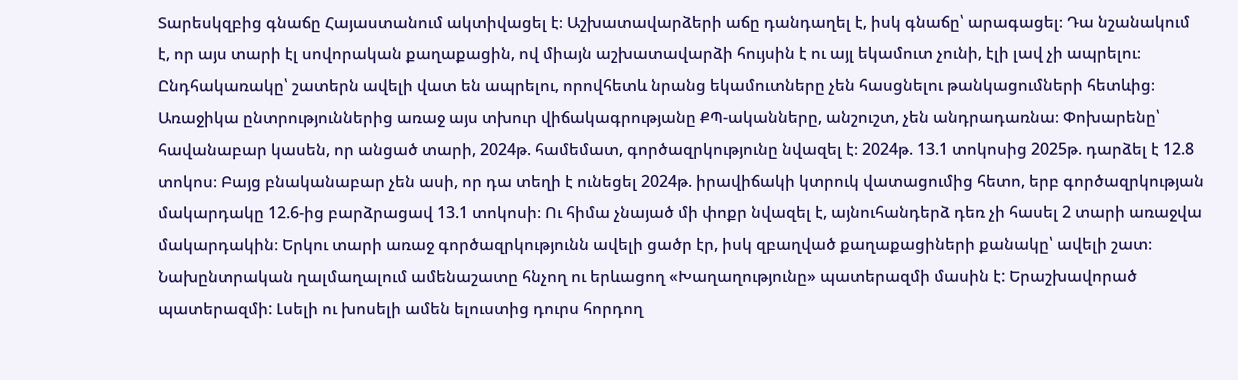Տարեսկզբից գնաճը Հայաստանում ակտիվացել է։ Աշխատավարձերի աճը դանդաղել է, իսկ գնաճը՝ արագացել։ Դա նշանակում է, որ այս տարի էլ սովորական քաղաքացին, ով միայն աշխատավարձի հույսին է ու այլ եկամուտ չունի, էլի լավ չի ապրելու։ Ընդհակառակը՝ շատերն ավելի վատ են ապրելու, որովհետև նրանց եկամուտները չեն հասցնելու թանկացումների հետևից։
Առաջիկա ընտրություններից առաջ այս տխուր վիճակագրությանը ՔՊ-ականները, անշուշտ, չեն անդրադառնա։ Փոխարենը՝ հավանաբար կասեն, որ անցած տարի, 2024թ. համեմատ, գործազրկությունը նվազել է։ 2024թ. 13.1 տոկոսից 2025թ. դարձել է 12.8 տոկոս։ Բայց բնականաբար չեն ասի, որ դա տեղի է ունեցել 2024թ. իրավիճակի կտրուկ վատացումից հետո, երբ գործազրկության մակարդակը 12.6-ից բարձրացավ 13.1 տոկոսի։ Ու հիմա չնայած մի փոքր նվազել է, այնուհանդերձ դեռ չի հասել 2 տարի առաջվա մակարդակին։ Երկու տարի առաջ գործազրկությունն ավելի ցածր էր, իսկ զբաղված քաղաքացիների քանակը՝ ավելի շատ։
Նախընտրական ղալմաղալում ամենաշատը հնչող ու երևացող «Խաղաղությունը» պատերազմի մասին է: Երաշխավորած պատերազմի: Լսելի ու խոսելի ամեն ելուստից դուրս հորդող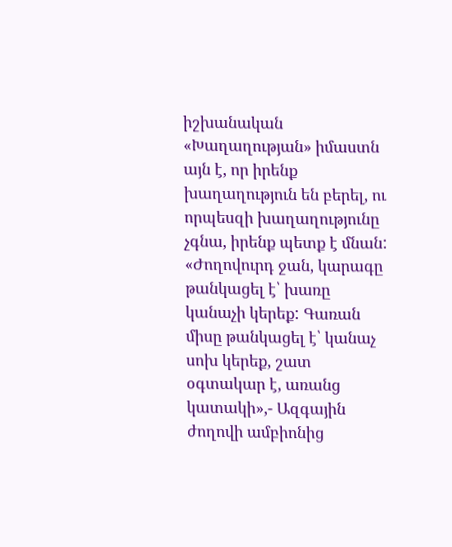իշխանական «Խաղաղության» իմաստն այն է, որ իրենք խաղաղություն են բերել, ու որպեսզի խաղաղությունը չգնա, իրենք պետք է մնան:
«Ժողովուրդ ջան, կարագը թանկացել է՝ խառը կանաչի կերեք: Գառան միսը թանկացել է՝ կանաչ սոխ կերեք, շատ օգտակար է, առանց կատակի»,- Ազգային ժողովի ամբիոնից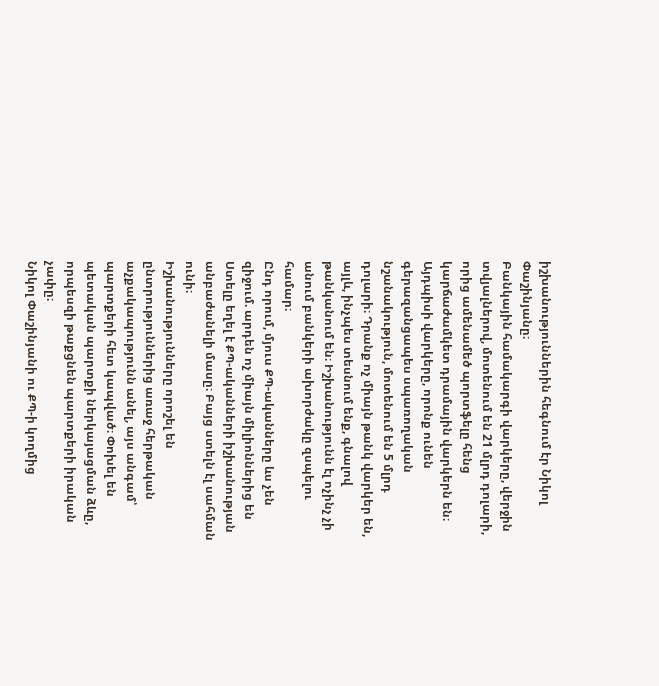իշխանություններին հեգնում էր Նիկոլ Փաշինյանը։
Բանկային համակարգի վարկերը, վերջին տվյալներով, մոտենում են 21 մլրդ դոլարի, որից ամենամեծ պորտֆելը հենց կարճաժամկետ դրամային վարկերն են։ Այդպիսի վարկերը, որոնք ունեն գերազանցապես սպառողական նշանակություն, մոտենում են 5 մլրդ դոլարի։ Դրանք ոչ միայն թանկ վարկեր են, այլև, ինչպես տեսնում ենք, գնալով թանկանում են։ Իշխանությունն էլ ոչինչ չի անում բանկերի ախորժակը զսպելու համար։
Ընդ որում, մյուս ՔՊ-ականները ևս չեն զիջում. արդեն ոչ միայն միլիոններից են
Ստելը եղել է ՔՊ-ականների իշխանության անբաժանելի մասը։ Բայց ստելն էլ սահման ունի։
Իշխանությունները որոշել են ընտրություններից առաջ հերթական աչքակապությունն անել, այս անգամ՝ պարտքերի հետ կապված։ Փոխել են պետական պարտքի ներկայացման ձևը, որպեսզի թաքցնեն պարտքերի իրական չափը։
Նիկոլ Փաշինյանի ու ՔՊ-ի կողմից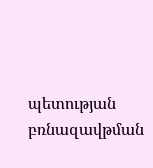պետության բռնազավթման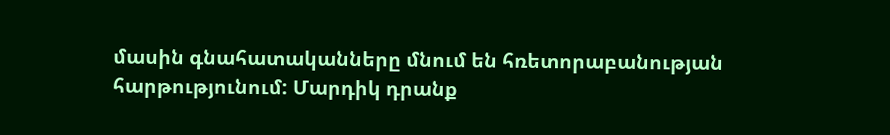մասին գնահատականները մնում են հռետորաբանության հարթությունում: Մարդիկ դրանք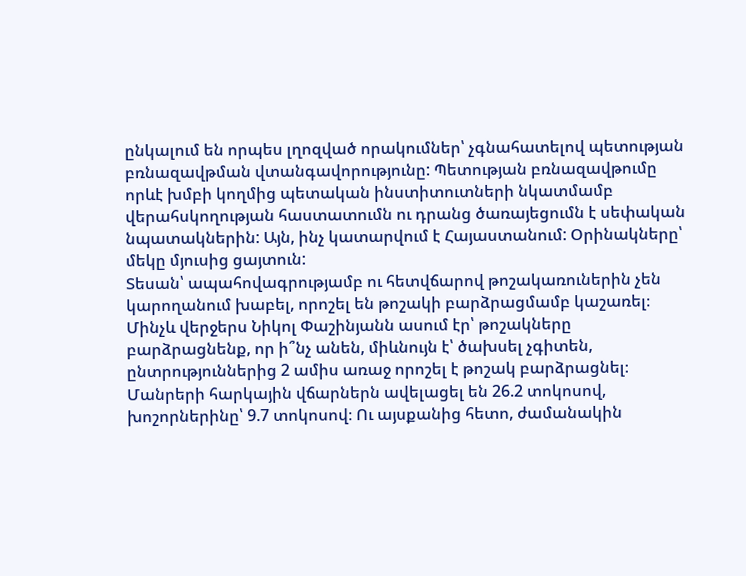ընկալում են որպես լղոզված որակումներ՝ չգնահատելով պետության բռնազավթման վտանգավորությունը: Պետության բռնազավթումը որևէ խմբի կողմից պետական ինստիտուտների նկատմամբ վերահսկողության հաստատումն ու դրանց ծառայեցումն է սեփական նպատակներին: Այն, ինչ կատարվում է Հայաստանում: Օրինակները՝ մեկը մյուսից ցայտուն:
Տեսան՝ ապահովագրությամբ ու հետվճարով թոշակառուներին չեն կարողանում խաբել, որոշել են թոշակի բարձրացմամբ կաշառել։ Մինչև վերջերս Նիկոլ Փաշինյանն ասում էր՝ թոշակները բարձրացնենք, որ ի՞նչ անեն, միևնույն է՝ ծախսել չգիտեն, ընտրություններից 2 ամիս առաջ որոշել է թոշակ բարձրացնել։
Մանրերի հարկային վճարներն ավելացել են 26.2 տոկոսով, խոշորներինը՝ 9.7 տոկոսով։ Ու այսքանից հետո, ժամանակին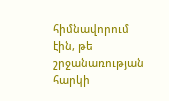հիմնավորում էին, թե շրջանառության հարկի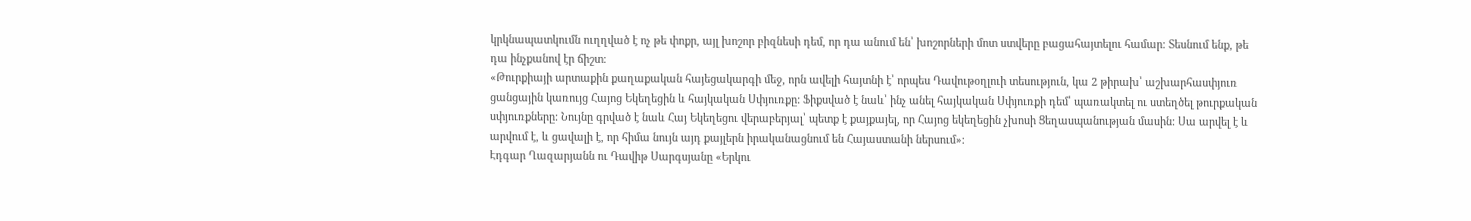կրկնապատկումն ուղղված է ոչ թե փոքր, այլ խոշոր բիզնեսի դեմ, որ դա անում են՝ խոշորների մոտ ստվերը բացահայտելու համար։ Տեսնում ենք, թե դա ինչքանով էր ճիշտ։
«Թուրքիայի արտաքին քաղաքական հայեցակարգի մեջ, որն ավելի հայտնի է՝ որպես Դավութօղլուի տեսություն, կա 2 թիրախ՝ աշխարհասփյուռ ցանցային կառույց Հայոց Եկեղեցին և հայկական Սփյուռքը: Ֆիքսված է նաև՝ ինչ անել հայկական Սփյուռքի դեմ՝ պառակտել ու ստեղծել թուրքական սփյուռքները: Նույնը գրված է նաև Հայ Եկեղեցու վերաբերյալ՝ պետք է քայքայել, որ Հայոց եկեղեցին չխոսի Ցեղասպանության մասին: Սա արվել է և արվում է, և ցավալի է, որ հիմա նույն այդ քայլերն իրականացնում են Հայաստանի ներսում»։
Էդգար Ղազարյանն ու Դավիթ Սարգսյանը «Երկու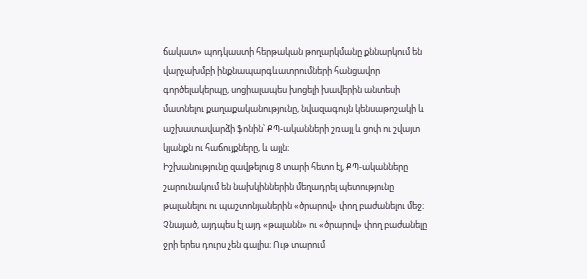ճակատ» պոդկաստի հերթական թողարկմանը քննարկում են վարչախմբի ինքնապարգևատրումների հանցավոր գործելակերպը, սոցիալապես խոցելի խավերին անտեսի մատնելու քաղաքականությունը, նվազագույն կենսաթոշակի և աշխատավարձի ֆոնին՝ ՔՊ-ականների շռայլ և ցոփ ու շվայտ կյանքն ու հաճույքները, և այլն։
Իշխանությունը զավթելուց 8 տարի հետո էլ, ՔՊ-ականները շարունակում են նախկիններին մեղադրել պետությունը թալանելու ու պաշտոնյաներին «ծրարով» փող բաժանելու մեջ։ Չնայած, այդպես էլ այդ «թալանն» ու «ծրարով» փող բաժանելը ջրի երես դուրս չեն գալիս։ Ութ տարում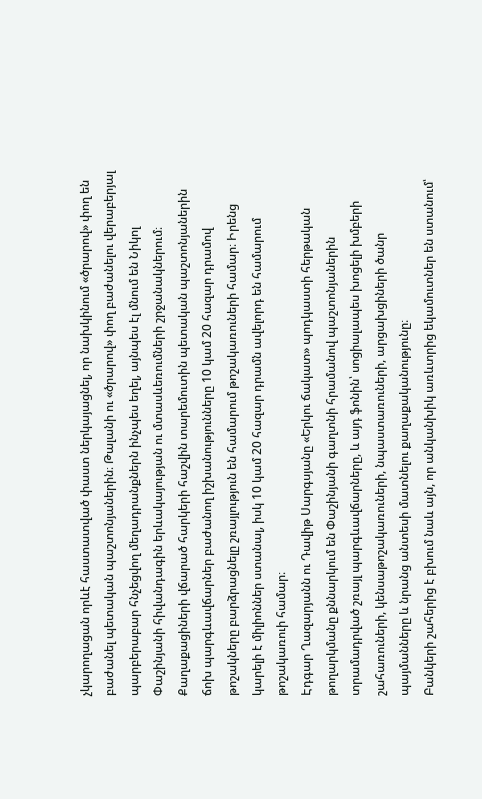չկարողացան որևէ հաստատված փաստ ներկայացնել, որ նախկինում «ծրարով» փող են բաժանել պետական պաշտոնյաներին։ Թալանի ու «ծրարով» փող բաժանելու վերաբերյալ պարբերաբար հնչեցվող մեղադրանքներն ինչպես եղել, այնպես էլ մնում են Նիկոլ Փաշինյանի հիվանդագին երևակայության ու մտասևեռումների շրջանակներում։
Քաղաքացիների վճարած հարկերի հաշվին տարեմուտին պետական պաշտոնյաներին ճոխ պարգևավճարներ բաժանող իշխանությունները 10 կամ 20 հազար դրամով թոշակները բարձրացնելը շռայլություն են համարում թոշակառուների համար։ Իրենց կարելի է միլիոններ ստանալ, իսկ 10 կամ 20 հազար դրամն ավելորդ են համարում թոշակառուի համար։
Էդգար Ղազարյանն ու Դավիթ Սարգսյանը «Երկու ճակատ» պոդկաստի հերթական թողարկմանը քննարկում են Փաշինյանի գաղտնի հրամանով պաշտոնյաներին տրամադրված շռայլ պարգևավճարները, և այդ ֆոնին՝ սոցիալապես խոցելի խմբերի շահառուների, կենսաթոշակառուների, նպաստառուների, արցախցիների ծանր պայմանները և նրանց անտեսի մատնելու քաղաքականությունը։
Բանկերի շահերից է բխում նաև այն, որ անկանխիկ առևտրից եկամուտներ են ստանում՝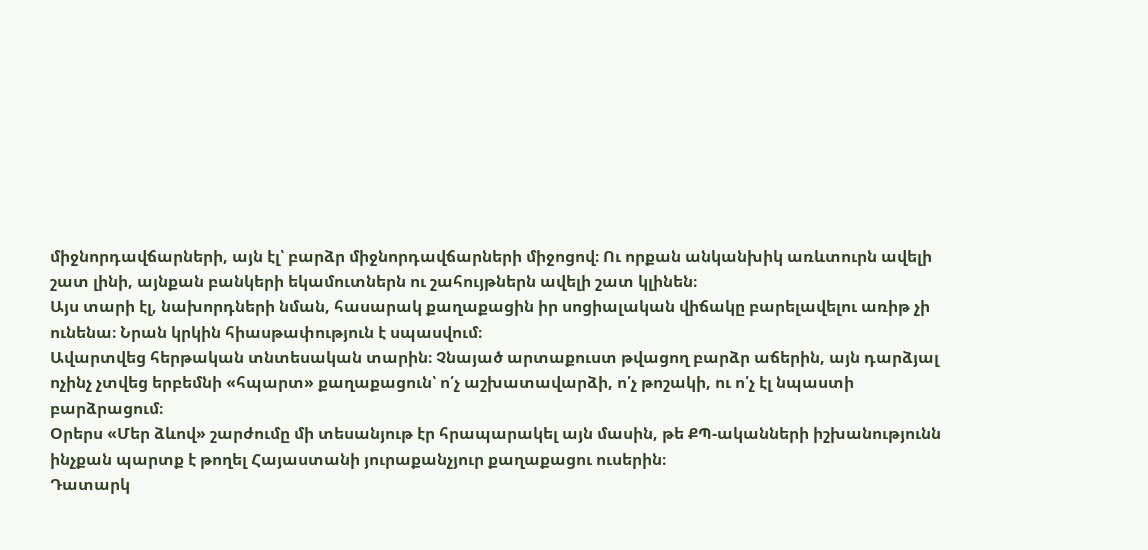միջնորդավճարների, այն էլ՝ բարձր միջնորդավճարների միջոցով։ Ու որքան անկանխիկ առևտուրն ավելի շատ լինի, այնքան բանկերի եկամուտներն ու շահույթներն ավելի շատ կլինեն։
Այս տարի էլ, նախորդների նման, հասարակ քաղաքացին իր սոցիալական վիճակը բարելավելու առիթ չի ունենա։ Նրան կրկին հիասթափություն է սպասվում։
Ավարտվեց հերթական տնտեսական տարին։ Չնայած արտաքուստ թվացող բարձր աճերին, այն դարձյալ ոչինչ չտվեց երբեմնի «հպարտ» քաղաքացուն՝ ո՛չ աշխատավարձի, ո՛չ թոշակի, ու ո՛չ էլ նպաստի բարձրացում։
Օրերս «Մեր ձևով» շարժումը մի տեսանյութ էր հրապարակել այն մասին, թե ՔՊ-ականների իշխանությունն ինչքան պարտք է թողել Հայաստանի յուրաքանչյուր քաղաքացու ուսերին։
Դատարկ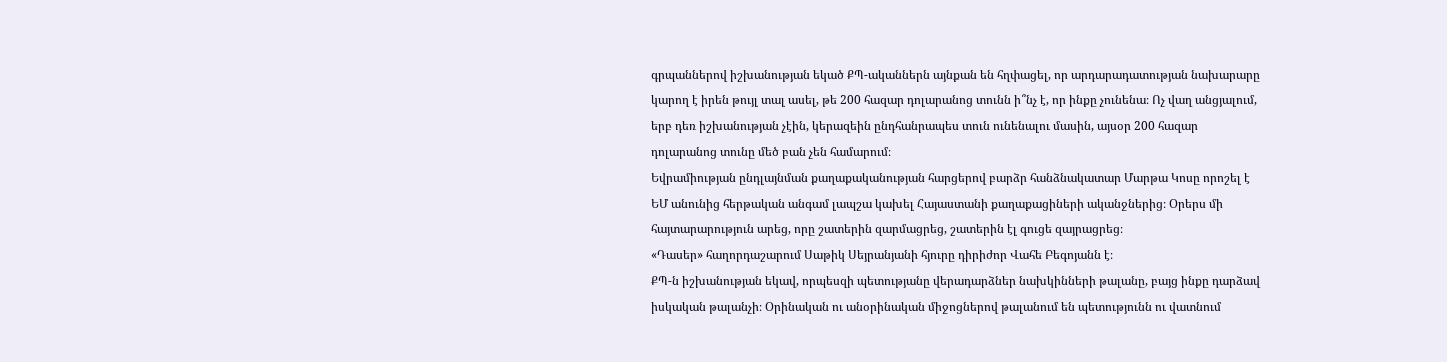գրպաններով իշխանության եկած ՔՊ-ականներն այնքան են հղփացել, որ արդարադատության նախարարը կարող է իրեն թույլ տալ ասել, թե 200 հազար դոլարանոց տունն ի՞նչ է, որ ինքը չունենա։ Ոչ վաղ անցյալում, երբ դեռ իշխանության չէին, կերազեին ընդհանրապես տուն ունենալու մասին, այսօր 200 հազար դոլարանոց տունը մեծ բան չեն համարում։
Եվրամիության ընդլայնման քաղաքականության հարցերով բարձր հանձնակատար Մարթա Կոսը որոշել է ԵՄ անունից հերթական անգամ լապշա կախել Հայաստանի քաղաքացիների ականջներից։ Օրերս մի հայտարարություն արեց, որը շատերին զարմացրեց, շատերին էլ գուցե զայրացրեց։
«Դասեր» հաղորդաշարում Սաթիկ Սեյրանյանի հյուրը դիրիժոր Վահե Բեգոյանն է։
ՔՊ-ն իշխանության եկավ, որպեսզի պետությանը վերադարձներ նախկինների թալանը, բայց ինքը դարձավ իսկական թալանչի։ Օրինական ու անօրինական միջոցներով թալանում են պետությունն ու վատնում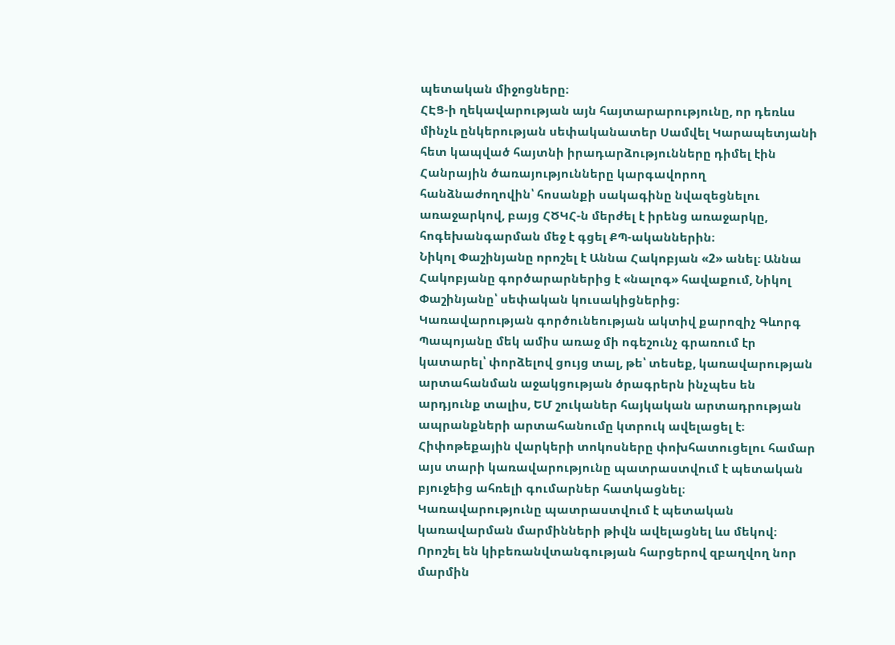պետական միջոցները։
ՀԷՑ-ի ղեկավարության այն հայտարարությունը, որ դեռևս մինչև ընկերության սեփականատեր Սամվել Կարապետյանի հետ կապված հայտնի իրադարձությունները դիմել էին Հանրային ծառայությունները կարգավորող հանձնաժողովին՝ հոսանքի սակագինը նվազեցնելու առաջարկով, բայց ՀԾԿՀ-ն մերժել է իրենց առաջարկը, հոգեխանգարման մեջ է գցել ՔՊ-ականներին։
Նիկոլ Փաշինյանը որոշել է Աննա Հակոբյան «2» անել։ Աննա Հակոբյանը գործարարներից է «նալոգ» հավաքում, Նիկոլ Փաշինյանը՝ սեփական կուսակիցներից։
Կառավարության գործունեության ակտիվ քարոզիչ Գևորգ Պապոյանը մեկ ամիս առաջ մի ոգեշունչ գրառում էր կատարել՝ փորձելով ցույց տալ, թե՝ տեսեք, կառավարության արտահանման աջակցության ծրագրերն ինչպես են արդյունք տալիս, ԵՄ շուկաներ հայկական արտադրության ապրանքների արտահանումը կտրուկ ավելացել է։
Հիփոթեքային վարկերի տոկոսները փոխհատուցելու համար այս տարի կառավարությունը պատրաստվում է պետական բյուջեից ահռելի գումարներ հատկացնել։
Կառավարությունը պատրաստվում է պետական կառավարման մարմինների թիվն ավելացնել ևս մեկով։ Որոշել են կիբեռանվտանգության հարցերով զբաղվող նոր մարմին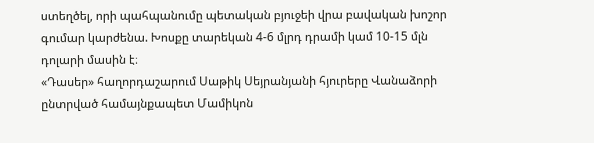ստեղծել, որի պահպանումը պետական բյուջեի վրա բավական խոշոր գումար կարժենա. Խոսքը տարեկան 4-6 մլրդ դրամի կամ 10-15 մլն դոլարի մասին է։
«Դասեր» հաղորդաշարում Սաթիկ Սեյրանյանի հյուրերը Վանաձորի ընտրված համայնքապետ Մամիկոն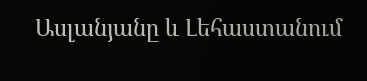Ասլանյանը և Լեհաստանում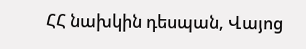ՀՀ նախկին դեսպան, Վայոց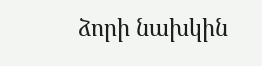ձորի նախկին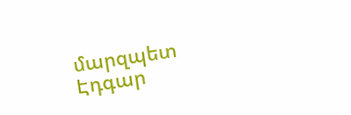մարզպետ Էդգար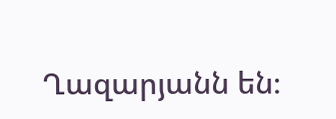Ղազարյանն են։